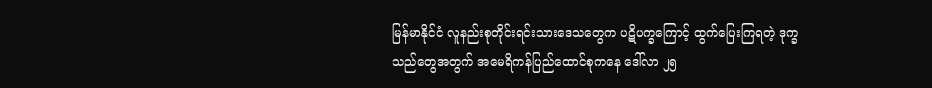မြန်မာနိုင်ငံ လူနည်းစုတိုင်းရင်းသားဒေသတွေက ပဋိပက္ခကြောင့် ထွက်ပြေးကြရတဲ့ ဒုက္ခသည်တွေအတွက် အမေရိကန်ပြည်ထောင်စုကနေ ဒေါ်လာ ၂၅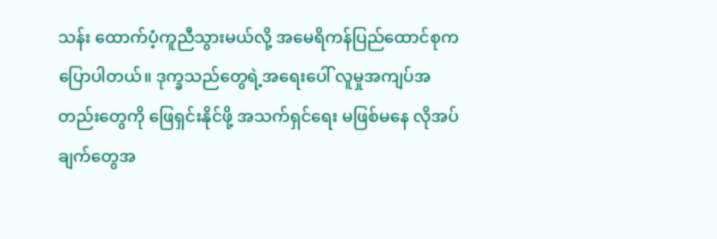သန်း ထောက်ပံ့ကူညီသွားမယ်လို့ အမေရိကန်ပြည်ထောင်စုက ပြောပါတယ်။ ဒုက္ခသည်တွေရဲ့အရေးပေါ် လူမှုအကျပ်အတည်းတွေကို ဖြေရှင်းနိုင်ဖို့ အသက်ရှင်ရေး မဖြစ်မနေ လိုအပ်ချက်တွေအ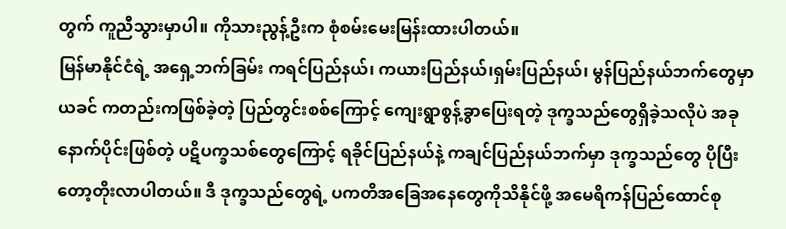တွက် ကူညီသွားမှာပါ။ ကိုသားညွန့်ဦးက စုံစမ်းမေးမြန်းထားပါတယ်။
မြန်မာနိုင်ငံရဲ့ အရှေ့ဘက်ခြမ်း ကရင်ပြည်နယ်၊ ကယားပြည်နယ်၊ရှမ်းပြည်နယ်၊ မွန်ပြည်နယ်ဘက်တွေမှာ ယခင် ကတည်းကဖြစ်ခဲ့တဲ့ ပြည်တွင်းစစ်ကြောင့် ကျေးရွာစွန့်ခွာပြေးရတဲ့ ဒုက္ခသည်တွေရှိခဲ့သလိုပဲ အခုနောက်ပိုင်းဖြစ်တဲ့ ပဋိပက္ခသစ်တွေကြောင့် ရခိုင်ပြည်နယ်နဲ့ ကချင်ပြည်နယ်ဘက်မှာ ဒုက္ခသည်တွေ ပိုပြီးတော့တိုးလာပါတယ်။ ဒီ ဒုက္ခသည်တွေရဲ့ ပကတိအခြေအနေတွေကိုသိနိုင်ဖို့ အမေရိကန်ပြည်ထောင်စု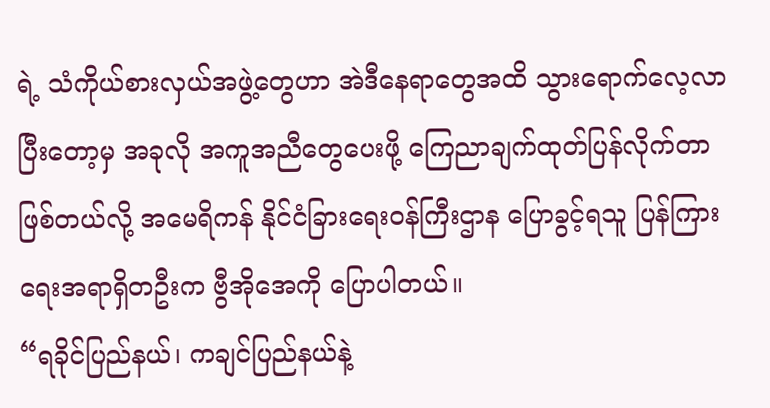ရဲ့ သံကိုယ်စားလှယ်အဖွဲ့တွေဟာ အဲဒီနေရာတွေအထိ သွားရောက်လေ့လာပြီးတော့မှ အခုလို အကူအညီတွေပေးဖို့ ကြေညာချက်ထုတ်ပြန်လိုက်တာ ဖြစ်တယ်လို့ အမေရိကန် နိုင်ငံခြားရေးဝန်ကြီးဌာန ပြောခွင့်ရသူ ပြန်ကြားရေးအရာရှိတဦးက ဗွီအိုအေကို ပြောပါတယ်။
“ရခိုင်ပြည်နယ်၊ ကချင်ပြည်နယ်နဲ့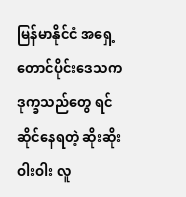မြန်မာနိုင်ငံ အရှေ့တောင်ပိုင်းဒေသက ဒုက္ခသည်တွေ ရင်ဆိုင်နေရတဲ့ ဆိုးဆိုးဝါးဝါး လူ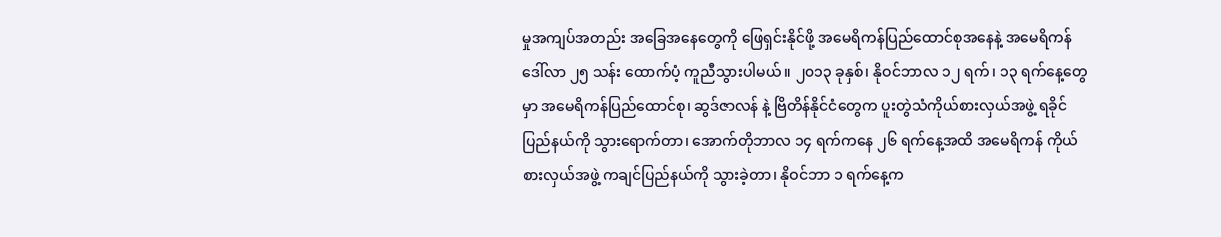မှုအကျပ်အတည်း အခြေအနေတွေကို ဖြေရှင်းနိုင်ဖို့ အမေရိကန်ပြည်ထောင်စုအနေနဲ့ အမေရိကန်ဒေါ်လာ ၂၅ သန်း ထောက်ပံ့ ကူညီသွားပါမယ်။ ၂၀၁၃ ခုနှစ်၊ နိုဝင်ဘာလ ၁၂ ရက်၊ ၁၃ ရက်နေ့တွေမှာ အမေရိကန်ပြည်ထောင်စု၊ ဆွဒ်ဇာလန် နဲ့ ဗြိတိန်နိုင်ငံတွေက ပူးတွဲသံကိုယ်စားလှယ်အဖွဲ့ ရခိုင်ပြည်နယ်ကို သွားရောက်တာ၊ အောက်တိုဘာလ ၁၄ ရက်ကနေ ၂၆ ရက်နေ့အထိ အမေရိကန် ကိုယ်စားလှယ်အဖွဲ့ ကချင်ပြည်နယ်ကို သွားခဲ့တာ၊ နိုဝင်ဘာ ၁ ရက်နေ့က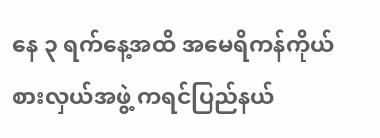နေ ၃ ရက်နေ့အထိ အမေရိကန်ကိုယ်စားလှယ်အဖွဲ့ ကရင်ပြည်နယ်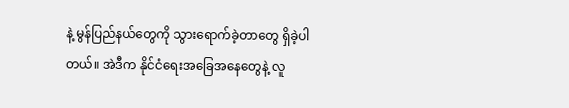နဲ့ မွန်ပြည်နယ်တွေကို သွားရောက်ခဲ့တာတွေ ရှိခဲ့ပါတယ်။ အဲဒီက နိုင်ငံရေးအခြေအနေတွေနဲ့ လူ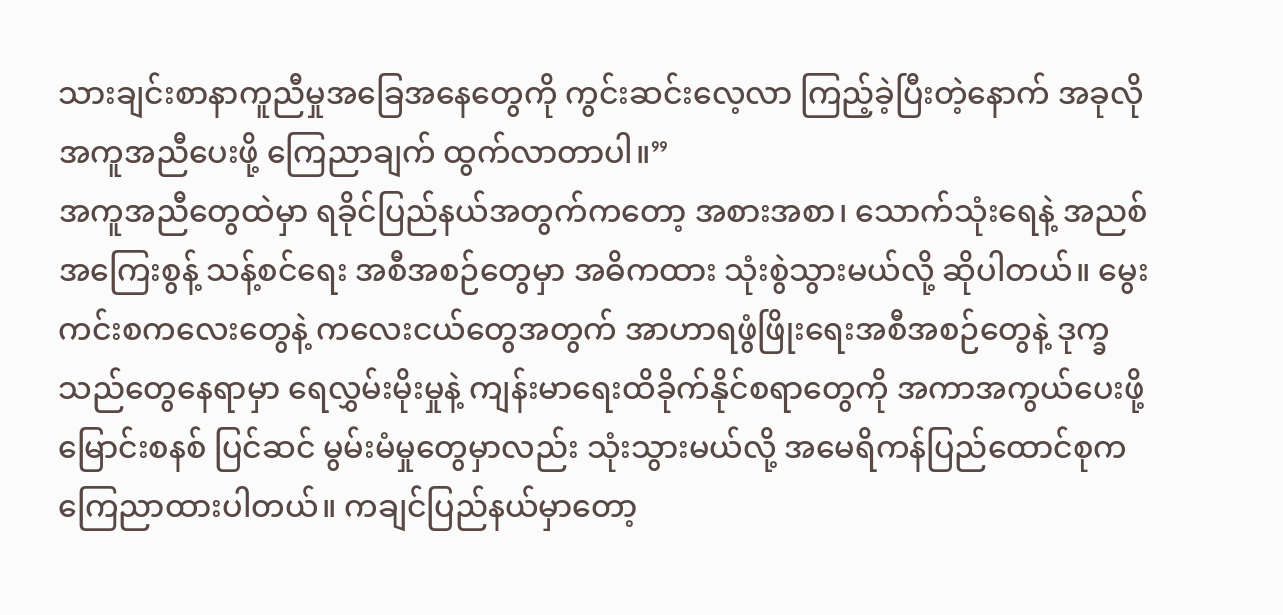သားချင်းစာနာကူညီမှုအခြေအနေတွေကို ကွင်းဆင်းလေ့လာ ကြည့်ခဲ့ပြီးတဲ့နောက် အခုလို အကူအညီပေးဖို့ ကြေညာချက် ထွက်လာတာပါ။”
အကူအညီတွေထဲမှာ ရခိုင်ပြည်နယ်အတွက်ကတော့ အစားအစာ၊ သောက်သုံးရေနဲ့ အညစ်အကြေးစွန့် သန့်စင်ရေး အစီအစဉ်တွေမှာ အဓိကထား သုံးစွဲသွားမယ်လို့ ဆိုပါတယ်။ မွေးကင်းစကလေးတွေနဲ့ ကလေးငယ်တွေအတွက် အာဟာရဖွံဖြိုးရေးအစီအစဉ်တွေနဲ့ ဒုက္ခသည်တွေနေရာမှာ ရေလွှမ်းမိုးမှုနဲ့ ကျန်းမာရေးထိခိုက်နိုင်စရာတွေကို အကာအကွယ်ပေးဖို့ မြောင်းစနစ် ပြင်ဆင် မွမ်းမံမှုတွေမှာလည်း သုံးသွားမယ်လို့ အမေရိကန်ပြည်ထောင်စုက ကြေညာထားပါတယ်။ ကချင်ပြည်နယ်မှာတော့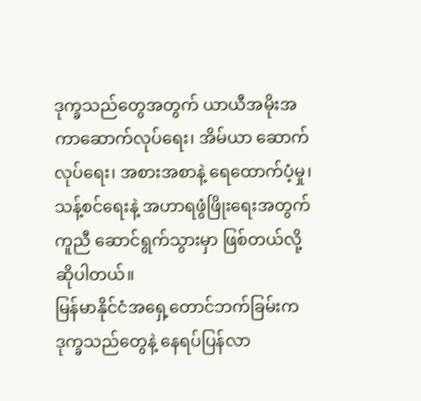ဒုက္ခသည်တွေအတွက် ယာယီအမိုးအကာဆောက်လုပ်ရေး၊ အိမ်ယာ ဆောက်လုပ်ရေး၊ အစားအစာနဲ့ ရေထောက်ပံ့မှု၊ သန့်စင်ရေးနဲ့ အဟာရဖွံဖြိုးရေးအတွက် ကူညီ ဆောင်ရွက်သွားမှာ ဖြစ်တယ်လို့ ဆိုပါတယ်။
မြန်မာနိုင်ငံအရှေ့တောင်ဘက်ခြမ်းက ဒုက္ခသည်တွေနဲ့ နေရပ်ပြန်လာ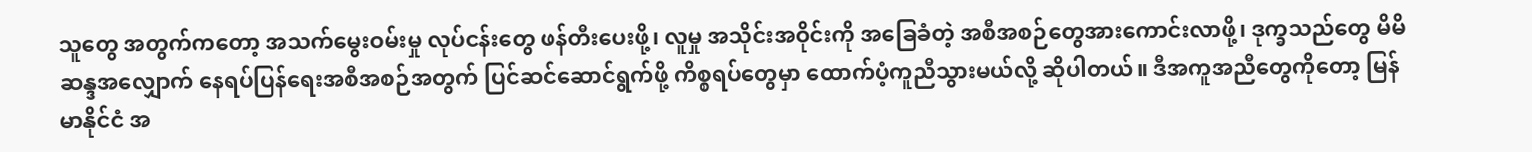သူတွေ အတွက်ကတော့ အသက်မွေးဝမ်းမှု လုပ်ငန်းတွေ ဖန်တီးပေးဖို့၊ လူမှု အသိုင်းအဝိုင်းကို အခြေခံတဲ့ အစီအစဉ်တွေအားကောင်းလာဖို့၊ ဒုက္ခသည်တွေ မိမိဆန္ဒအလျှောက် နေရပ်ပြန်ရေးအစီအစဉ်အတွက် ပြင်ဆင်ဆောင်ရွက်ဖို့ ကိစ္စရပ်တွေမှာ ထောက်ပံ့ကူညီသွားမယ်လို့ ဆိုပါတယ်။ ဒီအကူအညီတွေကိုတော့ မြန်မာနိုင်ငံ အ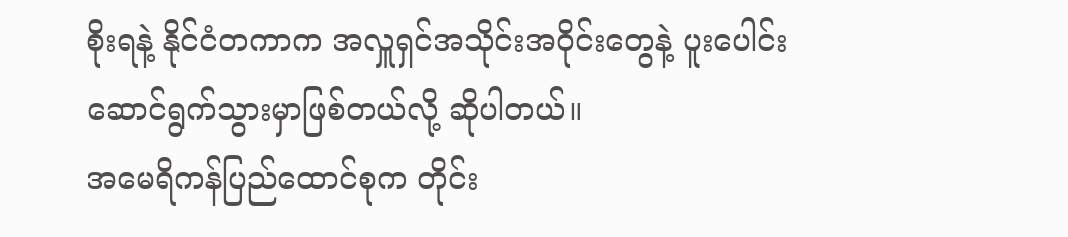စိုးရနဲ့ နိုင်ငံတကာက အလှူရှင်အသိုင်းအဝိုင်းတွေနဲ့ ပူးပေါင်းဆောင်ရွက်သွားမှာဖြစ်တယ်လို့ ဆိုပါတယ်။
အမေရိကန်ပြည်ထောင်စုက တိုင်း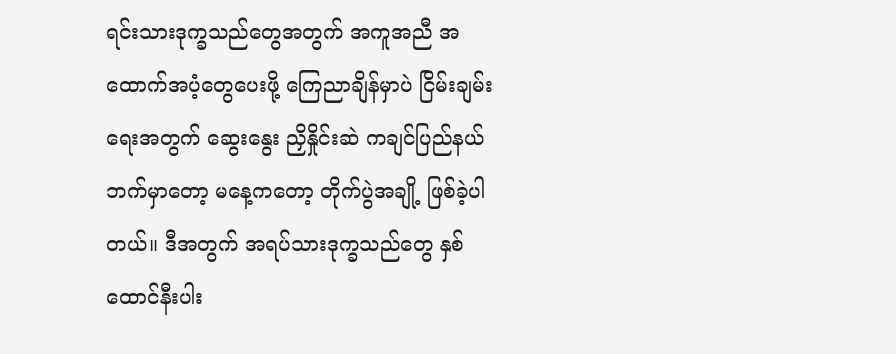ရင်းသားဒုက္ခသည်တွေအတွက် အကူအညီ အထောက်အပံ့တွေပေးဖို့ ကြေညာချိန်မှာပဲ ငြိမ်းချမ်းရေးအတွက် ဆွေးနွေး ညှိနှိုင်းဆဲ ကချင်ပြည်နယ်ဘက်မှာတော့ မနေ့ကတော့ တိုက်ပွဲအချို့ ဖြစ်ခဲ့ပါတယ်။ ဒီအတွက် အရပ်သားဒုက္ခသည်တွေ နှစ်ထောင်နီးပါး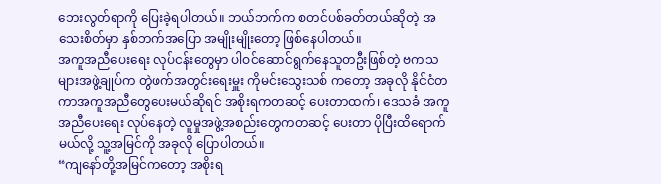ဘေးလွတ်ရာကို ပြေးခဲ့ရပါတယ်။ ဘယ်ဘက်က စတင်ပစ်ခတ်တယ်ဆိုတဲ့ အသေးစိတ်မှာ နှစ်ဘက်အပြော အမျိုးမျိုးတော့ ဖြစ်နေပါတယ်။
အကူအညီပေးရေး လုပ်ငန်းတွေမှာ ပါဝင်ဆောင်ရွက်နေသူတဦးဖြစ်တဲ့ ဗကသများအဖွဲ့ချုပ်က တွဲဖက်အတွင်းရေးမှူး ကိုမင်းသွေးသစ် ကတော့ အခုလို နိုင်ငံတကာအကူအညီတွေပေးမယ်ဆိုရင် အစိုးရကတဆင့် ပေးတာထက်၊ ဒေသခံ အကူအညီပေးရေး လုပ်နေတဲ့ လူမှုအဖွဲ့အစည်းတွေကတဆင့် ပေးတာ ပိုပြီးထိရောက်မယ်လို့ သူ့အမြင်ကို အခုလို ပြောပါတယ်။
“ကျနော်တို့အမြင်ကတော့ အစိုးရ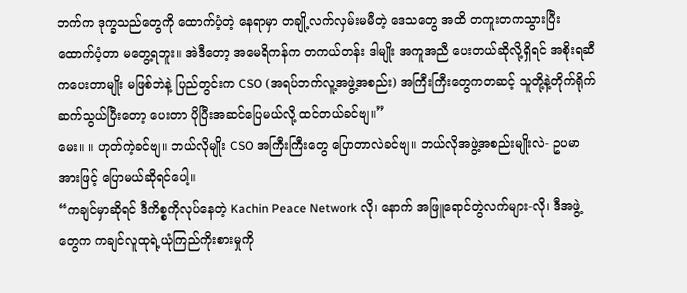ဘက်က ဒုက္ခသည်တွေကို ထောက်ပံ့တဲ့ နေရာမှာ တချို့လက်လှမ်းမမီတဲ့ ဒေသတွေ အထိ တကူးတကသွားပြီး ထောက်ပံ့တာ မတွေ့ရဘူး။ အဲဒီတော့ အမေရိကန်က တကယ်တန်း ဒါမျိုး အကူအညီ ပေးတယ်ဆိုလို့ရှိရင် အစိုးရဆီကပေးတာမျိုး မဖြစ်ဘဲနဲ့ ပြည်တွင်းက CSO (အရပ်ဘက်လူ့အဖွဲ့အစည်း) အကြီးကြီးတွေကတဆင့် သူတို့နဲ့တိုက်ရိုက် ဆက်သွယ်ပြီးတော့ ပေးတာ ပိုပြီးအဆင်ပြေမယ်လို့ ထင်တယ်ခင်ဗျ။”
မေး။ ။ ဟုတ်ကဲ့ခင်ဗျ။ ဘယ်လိုမျိုး CSO အကြီးကြီးတွေ ပြောတာလဲခင်ဗျ။ ဘယ်လိုအဖွဲ့အစည်းမျိုးလဲ- ဥပမာအားဖြင့် ပြောမယ်ဆိုရင်ပေါ့။
“ကချင်မှာဆိုရင် ဒီကိစ္စကိုလုပ်နေတဲ့ Kachin Peace Network လို၊ နောက် အဖြူရောင်တွဲလက်များ-လို၊ ဒီအဖွဲ့တွေက ကချင်လူထုရဲ့ယုံကြည်ကိုးစားမှုကို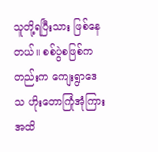သူတို့ရပြီးသား ဖြစ်နေတယ်။ စစ်ပွဲစဖြစ်ကတည်းက ကျေးရွာဒေသ ဟိုးတောကြုံအုံကြားအထိ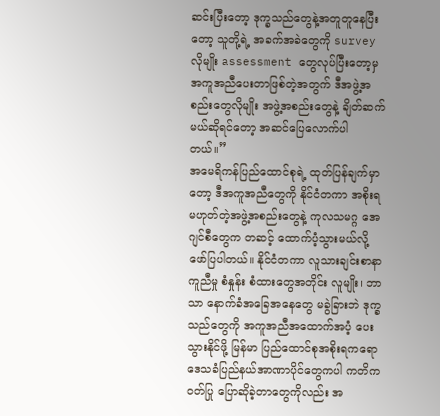ဆင်းပြီးတော့ ဒုက္ခသည်တွေနဲ့အတူတူနေပြီးတော့ သူတို့ရဲ့ အခက်အခဲတွေကို survey လိုမျိုး assessment တွေလုပ်ပြီးတော့မှ အကူအညီပေးတာဖြစ်တဲ့အတွက် ဒီအဖွဲ့အစည်းတွေလိုမျိုး အဖွဲ့အစည်းတွေနဲ့ ချိတ်ဆက်မယ်ဆိုရင်တော့ အဆင်ပြေလောက်ပါတယ်။”
အမေရိကန်ပြည်ထောင်စုရဲ့ ထုတ်ပြန်ချက်မှာတော့ ဒီအကူအညီတွေကို နိုင်ငံတကာ အစိုးရမဟုတ်တဲ့အဖွဲ့အစည်းတွေနဲ့ ကုလသမဂ္ဂ အေဂျင်စီတွေက တဆင့် ထောက်ပံ့သွားမယ်လို့ ဖော်ပြပါတယ်။ နိုင်ငံတကာ လူသားချင်းစာနာ ကူညီမှု စံနှုန်း စံထားတွေအတိုင်း လူမျိုး၊ ဘာသာ နောက်ခံအခြေအနေတွေ မခွဲခြားဘဲ ဒုက္ခသည်တွေကို အကူအညီအထောက်အပံ့ ပေးသွားနိုင်ဖို့ မြန်မာ ပြည်ထောင်စုအစိုးရကရော ဒေသခံပြည်နယ်အာဏာပိုင်တွေကပါ ကတိကဝတ်ပြု ပြောဆိုခဲ့တာတွေကိုလည်း အ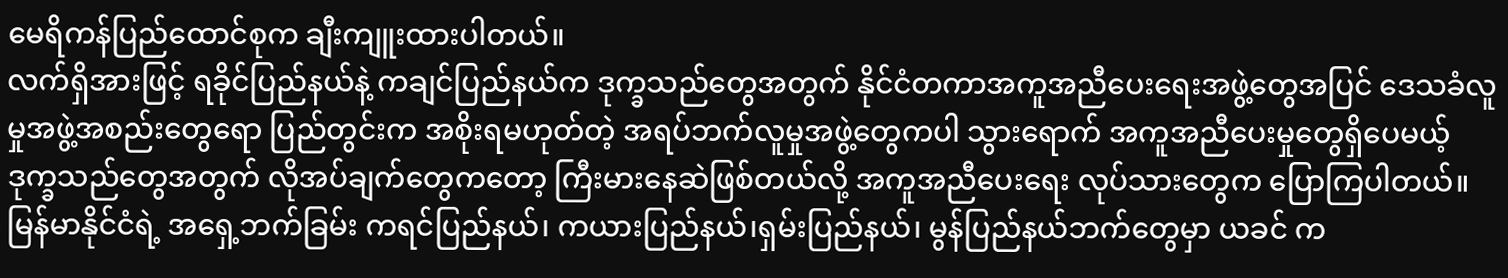မေရိကန်ပြည်ထောင်စုက ချီးကျူးထားပါတယ်။
လက်ရှိအားဖြင့် ရခိုင်ပြည်နယ်နဲ့ ကချင်ပြည်နယ်က ဒုက္ခသည်တွေအတွက် နိုင်ငံတကာအကူအညီပေးရေးအဖွဲ့တွေအပြင် ဒေသခံလူမှုအဖွဲ့အစည်းတွေရော ပြည်တွင်းက အစိုးရမဟုတ်တဲ့ အရပ်ဘက်လူမှုအဖွဲ့တွေကပါ သွားရောက် အကူအညီပေးမှုတွေရှိပေမယ့် ဒုက္ခသည်တွေအတွက် လိုအပ်ချက်တွေကတော့ ကြီးမားနေဆဲဖြစ်တယ်လို့ အကူအညီပေးရေး လုပ်သားတွေက ပြောကြပါတယ်။
မြန်မာနိုင်ငံရဲ့ အရှေ့ဘက်ခြမ်း ကရင်ပြည်နယ်၊ ကယားပြည်နယ်၊ရှမ်းပြည်နယ်၊ မွန်ပြည်နယ်ဘက်တွေမှာ ယခင် က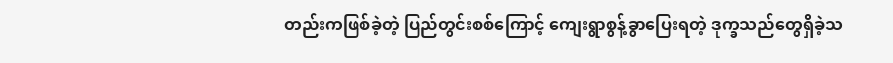တည်းကဖြစ်ခဲ့တဲ့ ပြည်တွင်းစစ်ကြောင့် ကျေးရွာစွန့်ခွာပြေးရတဲ့ ဒုက္ခသည်တွေရှိခဲ့သ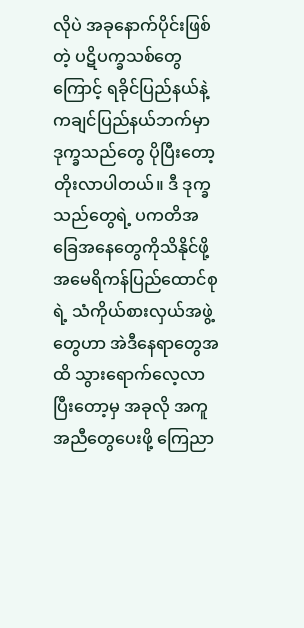လိုပဲ အခုနောက်ပိုင်းဖြစ်တဲ့ ပဋိပက္ခသစ်တွေကြောင့် ရခိုင်ပြည်နယ်နဲ့ ကချင်ပြည်နယ်ဘက်မှာ ဒုက္ခသည်တွေ ပိုပြီးတော့တိုးလာပါတယ်။ ဒီ ဒုက္ခသည်တွေရဲ့ ပကတိအခြေအနေတွေကိုသိနိုင်ဖို့ အမေရိကန်ပြည်ထောင်စုရဲ့ သံကိုယ်စားလှယ်အဖွဲ့တွေဟာ အဲဒီနေရာတွေအထိ သွားရောက်လေ့လာပြီးတော့မှ အခုလို အကူအညီတွေပေးဖို့ ကြေညာ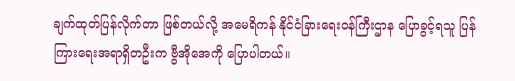ချက်ထုတ်ပြန်လိုက်တာ ဖြစ်တယ်လို့ အမေရိကန် နိုင်ငံခြားရေးဝန်ကြီးဌာန ပြောခွင့်ရသူ ပြန်ကြားရေးအရာရှိတဦးက ဗွီအိုအေကို ပြောပါတယ်။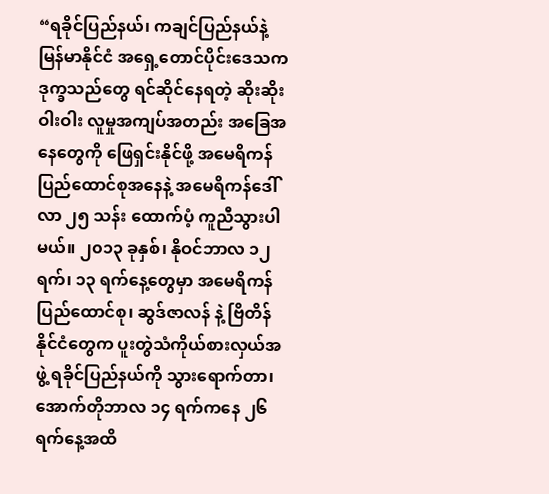“ရခိုင်ပြည်နယ်၊ ကချင်ပြည်နယ်နဲ့ မြန်မာနိုင်ငံ အရှေ့တောင်ပိုင်းဒေသက ဒုက္ခသည်တွေ ရင်ဆိုင်နေရတဲ့ ဆိုးဆိုးဝါးဝါး လူမှုအကျပ်အတည်း အခြေအနေတွေကို ဖြေရှင်းနိုင်ဖို့ အမေရိကန်ပြည်ထောင်စုအနေနဲ့ အမေရိကန်ဒေါ်လာ ၂၅ သန်း ထောက်ပံ့ ကူညီသွားပါမယ်။ ၂၀၁၃ ခုနှစ်၊ နိုဝင်ဘာလ ၁၂ ရက်၊ ၁၃ ရက်နေ့တွေမှာ အမေရိကန်ပြည်ထောင်စု၊ ဆွဒ်ဇာလန် နဲ့ ဗြိတိန်နိုင်ငံတွေက ပူးတွဲသံကိုယ်စားလှယ်အဖွဲ့ ရခိုင်ပြည်နယ်ကို သွားရောက်တာ၊ အောက်တိုဘာလ ၁၄ ရက်ကနေ ၂၆ ရက်နေ့အထိ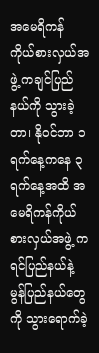အမေရိကန် ကိုယ်စားလှယ်အဖွဲ့ ကချင်ပြည်နယ်ကို သွားခဲ့တာ၊ နိုဝင်ဘာ ၁ ရက်နေ့ကနေ ၃ ရက်နေ့အထိ အမေရိကန်ကိုယ်စားလှယ်အဖွဲ့ ကရင်ပြည်နယ်နဲ့ မွန်ပြည်နယ်တွေကို သွားရောက်ခဲ့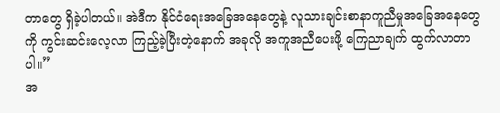တာတွေ ရှိခဲ့ပါတယ်။ အဲဒီက နိုင်ငံရေးအခြေအနေတွေနဲ့ လူသားချင်းစာနာကူညီမှုအခြေအနေတွေကို ကွင်းဆင်းလေ့လာ ကြည့်ခဲ့ပြီးတဲ့နောက် အခုလို အကူအညီပေးဖို့ ကြေညာချက် ထွက်လာတာပါ။”
အ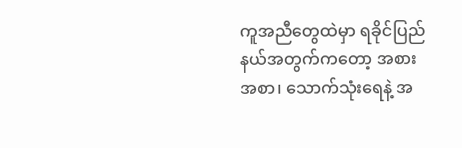ကူအညီတွေထဲမှာ ရခိုင်ပြည်နယ်အတွက်ကတော့ အစားအစာ၊ သောက်သုံးရေနဲ့ အ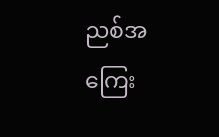ညစ်အကြေး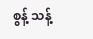စွန့် သန့်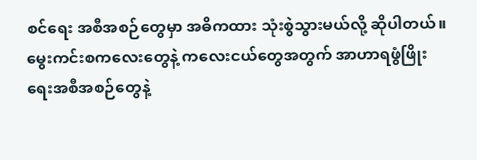စင်ရေး အစီအစဉ်တွေမှာ အဓိကထား သုံးစွဲသွားမယ်လို့ ဆိုပါတယ်။ မွေးကင်းစကလေးတွေနဲ့ ကလေးငယ်တွေအတွက် အာဟာရဖွံဖြိုးရေးအစီအစဉ်တွေနဲ့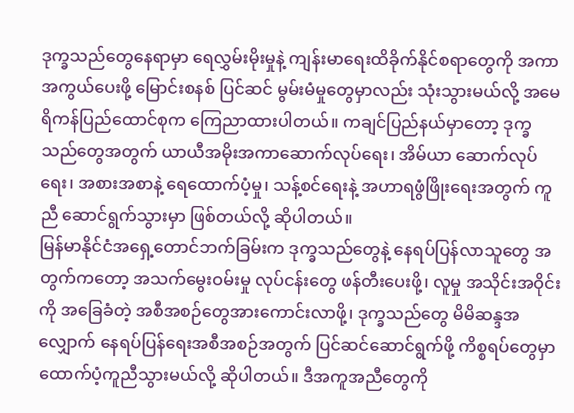ဒုက္ခသည်တွေနေရာမှာ ရေလွှမ်းမိုးမှုနဲ့ ကျန်းမာရေးထိခိုက်နိုင်စရာတွေကို အကာအကွယ်ပေးဖို့ မြောင်းစနစ် ပြင်ဆင် မွမ်းမံမှုတွေမှာလည်း သုံးသွားမယ်လို့ အမေရိကန်ပြည်ထောင်စုက ကြေညာထားပါတယ်။ ကချင်ပြည်နယ်မှာတော့ ဒုက္ခသည်တွေအတွက် ယာယီအမိုးအကာဆောက်လုပ်ရေး၊ အိမ်ယာ ဆောက်လုပ်ရေး၊ အစားအစာနဲ့ ရေထောက်ပံ့မှု၊ သန့်စင်ရေးနဲ့ အဟာရဖွံဖြိုးရေးအတွက် ကူညီ ဆောင်ရွက်သွားမှာ ဖြစ်တယ်လို့ ဆိုပါတယ်။
မြန်မာနိုင်ငံအရှေ့တောင်ဘက်ခြမ်းက ဒုက္ခသည်တွေနဲ့ နေရပ်ပြန်လာသူတွေ အတွက်ကတော့ အသက်မွေးဝမ်းမှု လုပ်ငန်းတွေ ဖန်တီးပေးဖို့၊ လူမှု အသိုင်းအဝိုင်းကို အခြေခံတဲ့ အစီအစဉ်တွေအားကောင်းလာဖို့၊ ဒုက္ခသည်တွေ မိမိဆန္ဒအလျှောက် နေရပ်ပြန်ရေးအစီအစဉ်အတွက် ပြင်ဆင်ဆောင်ရွက်ဖို့ ကိစ္စရပ်တွေမှာ ထောက်ပံ့ကူညီသွားမယ်လို့ ဆိုပါတယ်။ ဒီအကူအညီတွေကို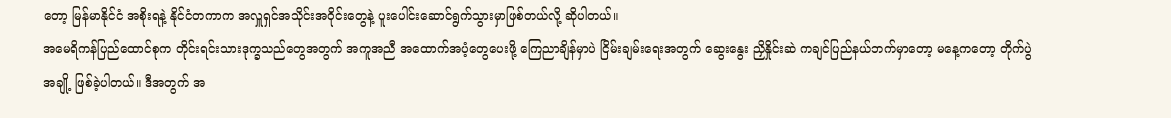တော့ မြန်မာနိုင်ငံ အစိုးရနဲ့ နိုင်ငံတကာက အလှူရှင်အသိုင်းအဝိုင်းတွေနဲ့ ပူးပေါင်းဆောင်ရွက်သွားမှာဖြစ်တယ်လို့ ဆိုပါတယ်။
အမေရိကန်ပြည်ထောင်စုက တိုင်းရင်းသားဒုက္ခသည်တွေအတွက် အကူအညီ အထောက်အပံ့တွေပေးဖို့ ကြေညာချိန်မှာပဲ ငြိမ်းချမ်းရေးအတွက် ဆွေးနွေး ညှိနှိုင်းဆဲ ကချင်ပြည်နယ်ဘက်မှာတော့ မနေ့ကတော့ တိုက်ပွဲအချို့ ဖြစ်ခဲ့ပါတယ်။ ဒီအတွက် အ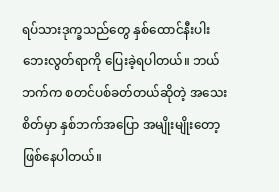ရပ်သားဒုက္ခသည်တွေ နှစ်ထောင်နီးပါး ဘေးလွတ်ရာကို ပြေးခဲ့ရပါတယ်။ ဘယ်ဘက်က စတင်ပစ်ခတ်တယ်ဆိုတဲ့ အသေးစိတ်မှာ နှစ်ဘက်အပြော အမျိုးမျိုးတော့ ဖြစ်နေပါတယ်။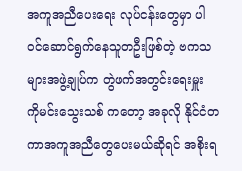အကူအညီပေးရေး လုပ်ငန်းတွေမှာ ပါဝင်ဆောင်ရွက်နေသူတဦးဖြစ်တဲ့ ဗကသများအဖွဲ့ချုပ်က တွဲဖက်အတွင်းရေးမှူး ကိုမင်းသွေးသစ် ကတော့ အခုလို နိုင်ငံတကာအကူအညီတွေပေးမယ်ဆိုရင် အစိုးရ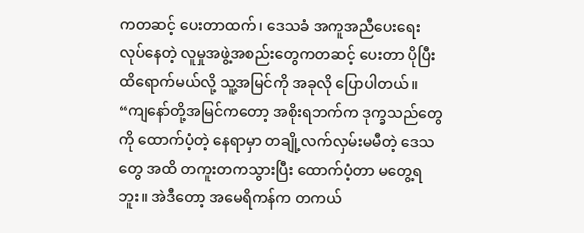ကတဆင့် ပေးတာထက်၊ ဒေသခံ အကူအညီပေးရေး လုပ်နေတဲ့ လူမှုအဖွဲ့အစည်းတွေကတဆင့် ပေးတာ ပိုပြီးထိရောက်မယ်လို့ သူ့အမြင်ကို အခုလို ပြောပါတယ်။
“ကျနော်တို့အမြင်ကတော့ အစိုးရဘက်က ဒုက္ခသည်တွေကို ထောက်ပံ့တဲ့ နေရာမှာ တချို့လက်လှမ်းမမီတဲ့ ဒေသတွေ အထိ တကူးတကသွားပြီး ထောက်ပံ့တာ မတွေ့ရဘူး။ အဲဒီတော့ အမေရိကန်က တကယ်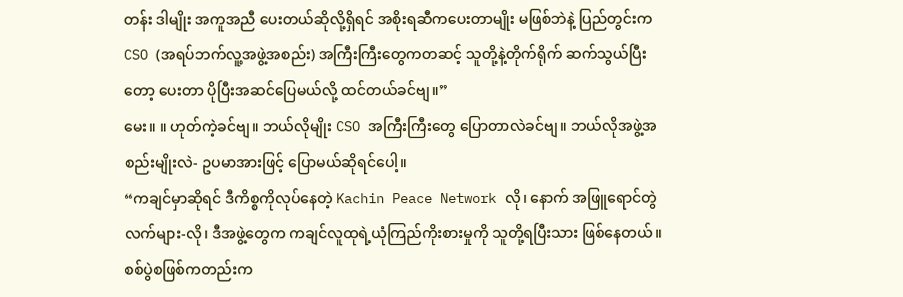တန်း ဒါမျိုး အကူအညီ ပေးတယ်ဆိုလို့ရှိရင် အစိုးရဆီကပေးတာမျိုး မဖြစ်ဘဲနဲ့ ပြည်တွင်းက CSO (အရပ်ဘက်လူ့အဖွဲ့အစည်း) အကြီးကြီးတွေကတဆင့် သူတို့နဲ့တိုက်ရိုက် ဆက်သွယ်ပြီးတော့ ပေးတာ ပိုပြီးအဆင်ပြေမယ်လို့ ထင်တယ်ခင်ဗျ။”
မေး။ ။ ဟုတ်ကဲ့ခင်ဗျ။ ဘယ်လိုမျိုး CSO အကြီးကြီးတွေ ပြောတာလဲခင်ဗျ။ ဘယ်လိုအဖွဲ့အစည်းမျိုးလဲ- ဥပမာအားဖြင့် ပြောမယ်ဆိုရင်ပေါ့။
“ကချင်မှာဆိုရင် ဒီကိစ္စကိုလုပ်နေတဲ့ Kachin Peace Network လို၊ နောက် အဖြူရောင်တွဲလက်များ-လို၊ ဒီအဖွဲ့တွေက ကချင်လူထုရဲ့ယုံကြည်ကိုးစားမှုကို သူတို့ရပြီးသား ဖြစ်နေတယ်။ စစ်ပွဲစဖြစ်ကတည်းက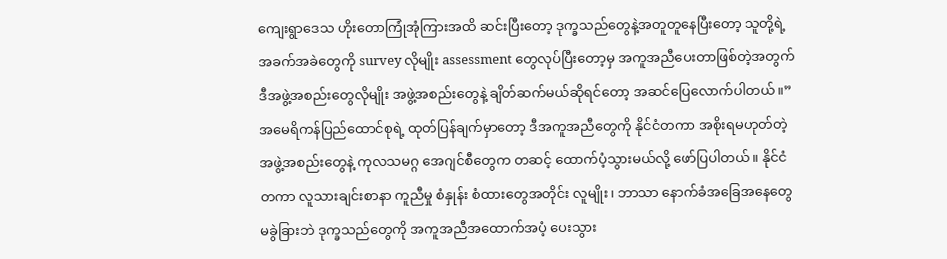ကျေးရွာဒေသ ဟိုးတောကြုံအုံကြားအထိ ဆင်းပြီးတော့ ဒုက္ခသည်တွေနဲ့အတူတူနေပြီးတော့ သူတို့ရဲ့ အခက်အခဲတွေကို survey လိုမျိုး assessment တွေလုပ်ပြီးတော့မှ အကူအညီပေးတာဖြစ်တဲ့အတွက် ဒီအဖွဲ့အစည်းတွေလိုမျိုး အဖွဲ့အစည်းတွေနဲ့ ချိတ်ဆက်မယ်ဆိုရင်တော့ အဆင်ပြေလောက်ပါတယ်။”
အမေရိကန်ပြည်ထောင်စုရဲ့ ထုတ်ပြန်ချက်မှာတော့ ဒီအကူအညီတွေကို နိုင်ငံတကာ အစိုးရမဟုတ်တဲ့အဖွဲ့အစည်းတွေနဲ့ ကုလသမဂ္ဂ အေဂျင်စီတွေက တဆင့် ထောက်ပံ့သွားမယ်လို့ ဖော်ပြပါတယ်။ နိုင်ငံတကာ လူသားချင်းစာနာ ကူညီမှု စံနှုန်း စံထားတွေအတိုင်း လူမျိုး၊ ဘာသာ နောက်ခံအခြေအနေတွေ မခွဲခြားဘဲ ဒုက္ခသည်တွေကို အကူအညီအထောက်အပံ့ ပေးသွား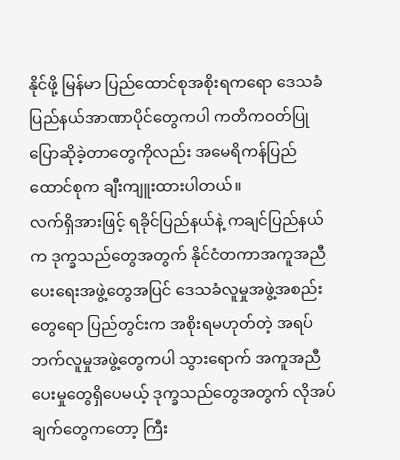နိုင်ဖို့ မြန်မာ ပြည်ထောင်စုအစိုးရကရော ဒေသခံပြည်နယ်အာဏာပိုင်တွေကပါ ကတိကဝတ်ပြု ပြောဆိုခဲ့တာတွေကိုလည်း အမေရိကန်ပြည်ထောင်စုက ချီးကျူးထားပါတယ်။
လက်ရှိအားဖြင့် ရခိုင်ပြည်နယ်နဲ့ ကချင်ပြည်နယ်က ဒုက္ခသည်တွေအတွက် နိုင်ငံတကာအကူအညီပေးရေးအဖွဲ့တွေအပြင် ဒေသခံလူမှုအဖွဲ့အစည်းတွေရော ပြည်တွင်းက အစိုးရမဟုတ်တဲ့ အရပ်ဘက်လူမှုအဖွဲ့တွေကပါ သွားရောက် အကူအညီပေးမှုတွေရှိပေမယ့် ဒုက္ခသည်တွေအတွက် လိုအပ်ချက်တွေကတော့ ကြီး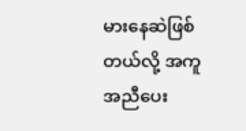မားနေဆဲဖြစ်တယ်လို့ အကူအညီပေး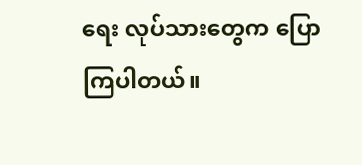ရေး လုပ်သားတွေက ပြောကြပါတယ်။